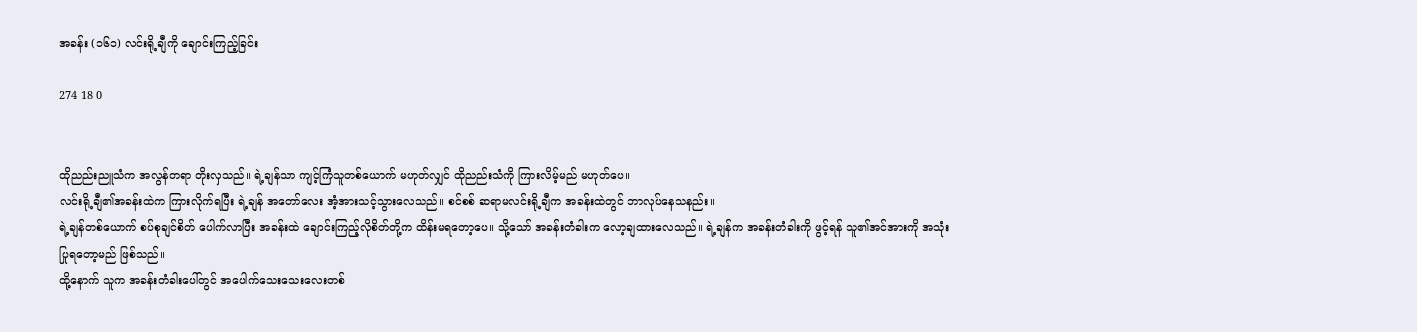အခန်း (၁၆၁) လင်းရို့ချီကို ချောင်းကြည့်ခြင်း

274 18 0


ထိုညည်းညူသံက အလွန်တရာ တိုးလှသည်။ ရဲ့ချန်သာ ကျင့်ကြံသူတစ်ယောက် မဟုတ်လျှင် ထိုညည်းသံကို ကြားလိမ့်မည် မဟုတ်ပေ။
လင်းရို့ချီ၏အခန်းထဲက ကြားလိုက်ရပြီး ရဲ့ချန် အတော်လေး အံ့အားသင့်သွားလေသည်။ စင်စစ် ဆရာမလင်းရို့ချီက အခန်းထဲတွင် ဘာလုပ်နေသနည်း။
ရဲ့ချန်တစ်ယောက် စပ်စုချင်စိတ် ပေါက်လာပြီး အခန်းထဲ ချောင်းကြည့်လိုစိတ်တို့က ထိန်းမရတော့ပေ။ သို့သော် အခန်းတံခါးက လော့ချထားလေသည်။ ရဲ့ချန်က အခန်းတံခါးကို ဖွင့်ရန် သူ၏အင်အားကို အသုံးပြုရတော့မည် ဖြစ်သည်။
ထို့နောက် သူက အခန်းတံခါးပေါ်တွင် အပေါက်သေးသေးလေးတစ်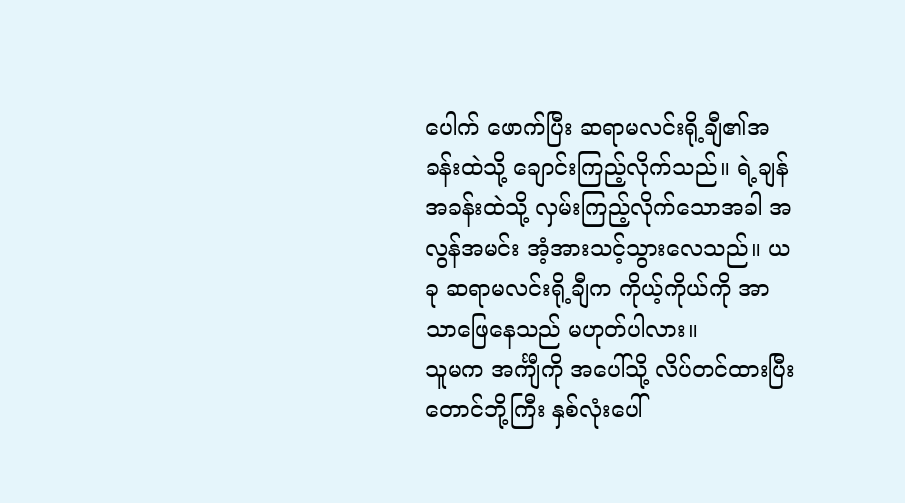ပေါက် ဖောက်ပြီး ဆရာမလင်းရို့ချီ၏အခန်းထဲသို့ ချောင်းကြည့်လိုက်သည်။ ရဲ့ချန် အခန်းထဲသို့ လှမ်းကြည့်လိုက်သောအခါ အလွန်အမင်း အံ့အားသင့်သွားလေသည်။ ယခု ဆရာမလင်းရို့ချီက ကိုယ့်ကိုယ်ကို အာသာဖြေနေသည် မဟုတ်ပါလား။
သူမက အင်္ကျီကို အပေါ်သို့ လိပ်တင်ထားပြီး တောင်ဘို့ကြီး နှစ်လုံးပေါ်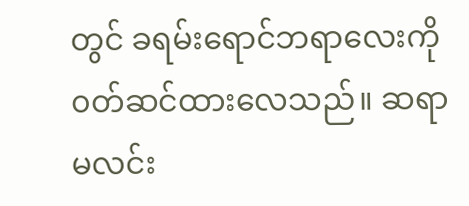တွင် ခရမ်းရောင်ဘရာလေးကို ၀တ်ဆင်ထားလေသည်။ ဆရာမလင်း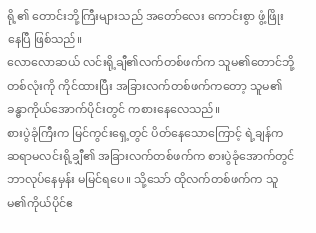ရို့၏ တောင်းဘို့ကြီးများသည် အတော်လေး ကောင်းစွာ ဖွံ့ဖြိုးနေပြီ ဖြစ်သည်။
လောလောဆယ် လင်းရို့ချီ၏လက်တစ်ဖက်က သူမ၏တောင်ဘို့တစ်လုံးကို ကိုင်ထားပြီး အခြားလက်တစ်ဖက်ကတော့ သူမ၏ခန္ဓာကိုယ်အောက်ပိုင်းတွင် ကစားနေလေသည်။
စားပွဲခုံကြီးက မြင်ကွင်းရှေ့တွင် ပိတ်နေသောကြောင့် ရဲ့ချန်က ဆရာမလင်းရို့ချှီ၏ အခြားလက်တစ်ဖက်က စားပွဲခုံအောက်တွင် ဘာလုပ်နေမှန်း မမြင်ရပေ။ သို့သော် ထိုလက်တစ်ဖက်က သူမ၏ကိုယ်ပိုင်ဧ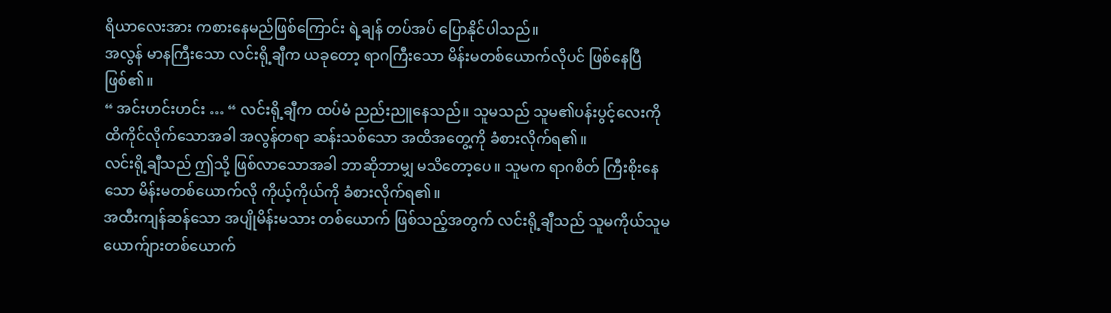ရိယာလေးအား ကစားနေမည်ဖြစ်ကြောင်း ရဲ့ချန် တပ်အပ် ပြောနိုင်ပါသည်။
အလွန် မာနကြီးသော လင်းရို့ချီက ယခုတော့ ရာဂကြီးသော မိန်းမတစ်ယောက်လိုပင် ဖြစ်နေပြီ ဖြစ်၏။
“ အင်းဟင်းဟင်း … “ လင်းရို့ချီက ထပ်မံ ညည်းညူနေသည်။ သူမသည် သူမ၏ပန်းပွင့်လေးကို ထိကိုင်လိုက်သောအခါ အလွန်တရာ ဆန်းသစ်သော အထိအတွေ့ကို ခံစားလိုက်ရ၏။
လင်းရို့ချီသည် ဤသို့ ဖြစ်လာသောအခါ ဘာဆိုဘာမျှ မသိတော့ပေ။ သူမက ရာဂစိတ် ကြီးစိုးနေသော မိန်းမတစ်ယောက်လို ကိုယ့်ကိုယ်ကို ခံစားလိုက်ရ၏။
အထီးကျန်ဆန်သော အပျိုမိန်းမသား တစ်ယောက် ဖြစ်သည့်အတွက် လင်းရို့ချီသည် သူမကိုယ်သူမ ယောက်ျားတစ်ယောက်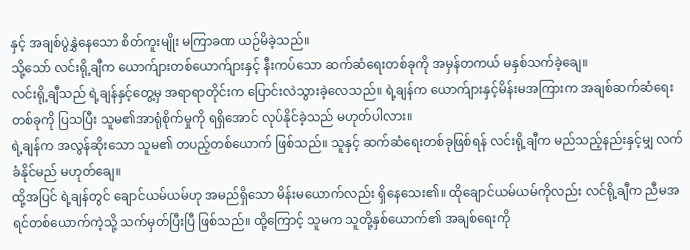နှင့် အချစ်ပွဲနွှဲနေသော စိတ်ကူးမျိုး မကြာခဏ ယဉ်မိခဲ့သည်။
သို့သော် လင်းရို့ချီက ယောက်ျားတစ်ယောက်ျားနှင့် နီးကပ်သော ဆက်ဆံရေးတစ်ခုကို အမှန်တကယ် မနှစ်သက်ခဲ့ချေ။
လင်းရို့ချီသည် ရဲ့ချန်နှင့်တွေ့မှ အရာရာတိုင်းက ပြောင်းလဲသွားခဲ့လေသည်။ ရဲ့ချန်က ယောက်ျားနှင့်မိန်းမအကြားက အချစ်ဆက်ဆံရေးတစ်ခုကို ပြသပြီး သူမ၏အာရုံစိုက်မှုကို ရရှိအောင် လုပ်နိုင်ခဲ့သည် မဟုတ်ပါလား။
ရဲ့ချန်က အလွန်ဆိုးသော သူမ၏ တပည့်တစ်ယောက် ဖြစ်သည်။ သူနှင့် ဆက်ဆံရေးတစ်ခုဖြစ်ရန် လင်းရို့ချီက မည်သည့်နည်းနှင့်မျှ လက်ခံနိုင်မည် မဟုတ်ချေ။
ထို့အပြင် ရဲ့ချန်တွင် ချောင်ယမ်ယမ်ဟု အမည်ရှိသော မိန်းမယောက်လည်း ရှိနေသေး၏။ ထိုချောင်ယမ်ယမ်ကိုလည်း လင်ရို့ချီက ညီမအရင်တစ်ယောက်ကဲ့သို့ သက်မှတ်ပြီးပြီ ဖြစ်သည်။ ထို့ကြောင့် သူမက သူတို့နှစ်ယောက်၏ အချစ်ရေးကို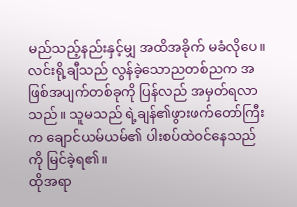မည်သည့်နည်းနှင့်မျှ အထိအခိုက် မခံလိုပေ။
လင်းရို့ချီသည် လွန်ခဲ့သောညတစ်ညက အဖြစ်အပျက်တစ်ခုကို ပြန်လည် အမှတ်ရလာသည်။ သူမသည် ရဲ့ချန်၏ဖွားဖက်တော်ကြီးက ချောင်ယမ်ယမ်၏ ပါးစပ်ထဲ၀င်နေသည်ကို မြင်ခဲ့ရ၏။
ထိုအရာ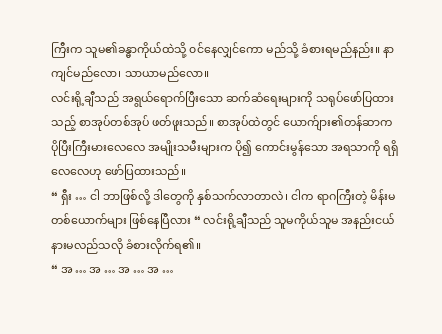ကြီးက သူမ၏ခန္ဓာကိုယ်ထဲသို့ ၀င်နေလျှင်ကော မည်သို့ ခံစားရမည်နည်း။ နာကျင်မည်လော၊ သာယာမည်လော။
လင်းရို့ချီသည် အရွယ်ရောက်ပြီးသော ဆက်ဆံရေးများကို သရုပ်ဖော်ပြထားသည့် စာအုပ်တစ်အုပ် ဖတ်ဖူးသည်။ စာအုပ်ထဲတွင် ယောက်ျား၏တန်ဆာက ပိုပြီးကြီးမားလေလေ အမျိုးသမီးများက ပို၍ ကောင်းမွန်သော အရသာကို ရရှိလေလေဟု ဖော်ပြထားသည်။
“ ရှီး … ငါ ဘာဖြစ်လို့ ဒါတွေကို နှစ်သက်လာတာလဲ၊ ငါက ရာဂကြီးတဲ့ မိန်းမတစ်ယောက်များ ဖြစ်နေပြီလား “ လင်းရို့ချီသည် သူမကိုယ်သူမ အနည်းငယ် နားမလည်သလို ခံစားလိုက်ရ၏။
“ အ … အ … အ … အ …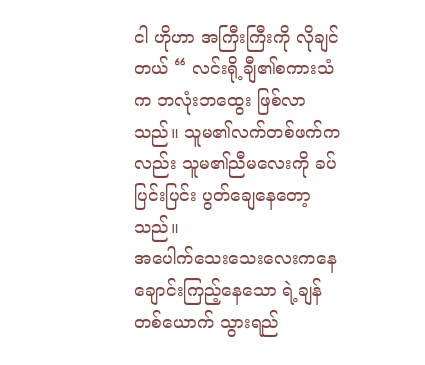ငါ ဟိုဟာ အကြီးကြီးကို လိုချင်တယ် “ လင်းရို့ချီ၏စကားသံက ဘလုံးဘထွေး ဖြစ်လာသည်။ သူမ၏လက်တစ်ဖက်ကလည်း သူမ၏ညီမလေးကို ခပ်ပြင်းပြင်း ပွတ်ချေနေတော့သည်။
အပေါက်သေးသေးလေးကနေ ချောင်းကြည့်နေသော ရဲ့ချန်တစ်ယောက် သွားရည်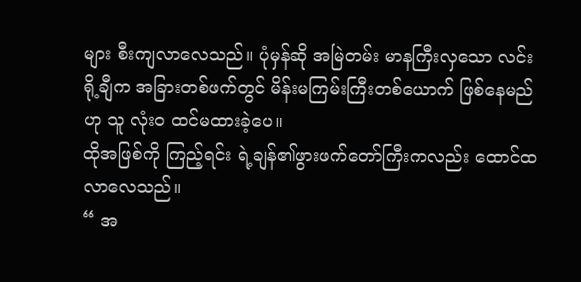များ စီးကျလာလေသည်။ ပုံမှန်ဆို အမြဲတမ်း မာနကြီးလှသော လင်းရို့ချီက အခြားတစ်ဖက်တွင် မိန်းမကြမ်းကြီးတစ်ယောက် ဖြစ်နေမည်ဟု သူ လုံး၀ ထင်မထားခဲ့ပေ။
ထိုအဖြစ်ကို ကြည့်ရင်း ရဲ့ချန်၏ဖွားဖက်တော်ကြီးကလည်း ထောင်ထလာလေသည်။
“ အ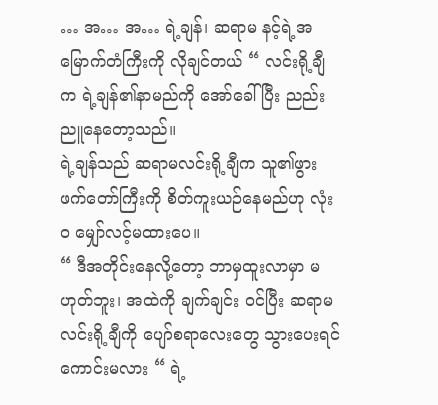… အ… အ… ရဲ့ချန်၊ ဆရာမ နင့်ရဲ့အမြောက်တံကြီးကို လိုချင်တယ် “ လင်းရို့ချီက ရဲ့ချန်၏နာမည်ကို အော်ခေါ်ပြီး ညည်းညူနေတော့သည်။
ရဲ့ချန်သည် ဆရာမလင်းရို့ချီက သူ၏ဖွားဖက်တော်ကြီးကို စိတ်ကူးယဉ်နေမည်ဟု လုံး၀ မျှော်လင့်မထားပေ။
“ ဒီအတိုင်းနေလို့တော့ ဘာမှထူးလာမှာ မဟုတ်ဘူး၊ အထဲကို ချက်ချင်း ၀င်ပြီး ဆရာမလင်းရို့ချီကို ပျော်စရာလေးတွေ သွားပေးရင် ကောင်းမလား “ ရဲ့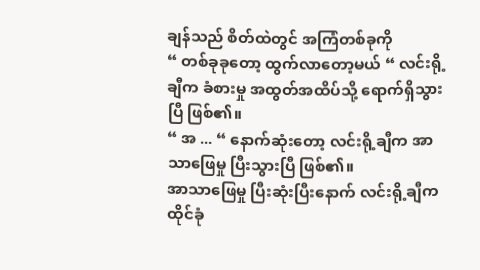ချန်သည် စိတ်ထဲတွင် အကြံတစ်ခုကို
“ တစ်ခုခုတော့ ထွက်လာတော့မယ် “ လင်းရို့ချီက ခံစားမှု အထွတ်အထိပ်သို့ ရောက်ရှိသွားပြီ ဖြစ်၏။
“ အ ... “ နောက်ဆုံးတော့ လင်းရို့ချီက အာသာဖြေမှု ပြီးသွားပြီ ဖြစ်၏။
အာသာဖြေမှု ပြီးဆုံးပြီးနောက် လင်းရို့ချီက ထိုင်ခုံ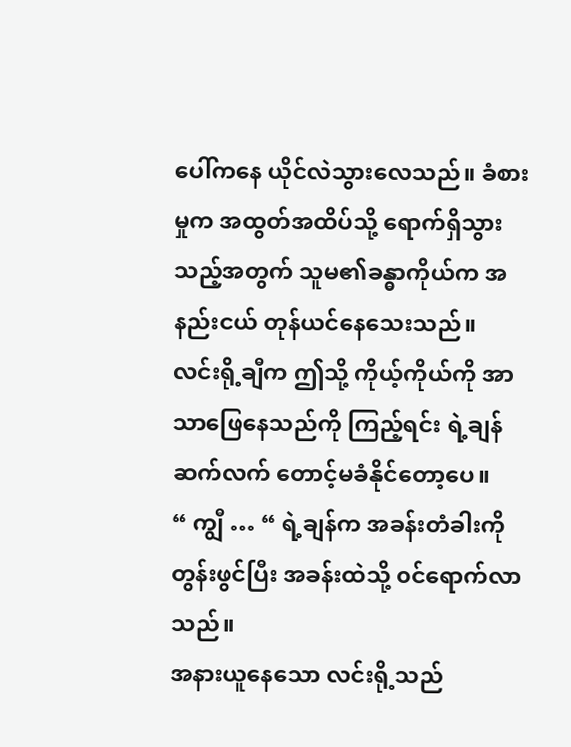ပေါ်ကနေ ယိုင်လဲသွားလေသည်။ ခံစားမှုက အထွတ်အထိပ်သို့ ရောက်ရှိသွားသည့်အတွက် သူမ၏ခန္ဓာကိုယ်က အနည်းငယ် တုန်ယင်နေသေးသည်။
လင်းရို့ချီက ဤသို့ ကိုယ့်ကိုယ်ကို အာသာဖြေနေသည်ကို ကြည့်ရင်း ရဲ့ချန် ဆက်လက် တောင့်မခံနိုင်တော့ပေ။
“ ကျွီ … “ ရဲ့ချန်က အခန်းတံခါးကို တွန်းဖွင်ပြီး အခန်းထဲသို့ ၀င်ရောက်လာသည်။
အနားယူနေသော လင်းရို့သည်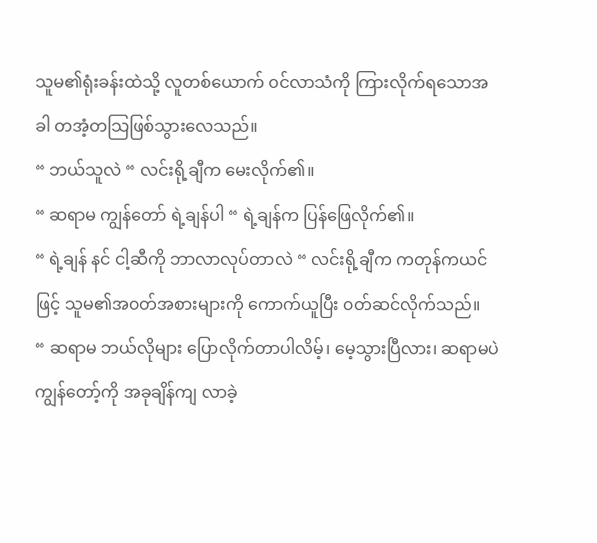သူမ၏ရုံးခန်းထဲသို့ လူတစ်ယောက် ၀င်လာသံကို ကြားလိုက်ရသောအခါ တအံ့တသြဖြစ်သွားလေသည်။
“ ဘယ်သူလဲ “ လင်းရို့ချီက မေးလိုက်၏။
“ ဆရာမ ကျွန်တော် ရဲ့ချန်ပါ “ ရဲ့ချန်က ပြန်ဖြေလိုက်၏။
“ ရဲ့ချန် နင် ငါ့ဆီကို ဘာလာလုပ်တာလဲ “ လင်းရို့ချီက ကတုန်ကယင်ဖြင့် သူမ၏အ၀တ်အစားများကို ကောက်ယူပြီး ၀တ်ဆင်လိုက်သည်။
“ ဆရာမ ဘယ်လိုများ ပြောလိုက်တာပါလိမ့်၊ မေ့သွားပြီလား၊ ဆရာမပဲ ကျွန်တော့်ကို အခုချိန်ကျ လာခဲ့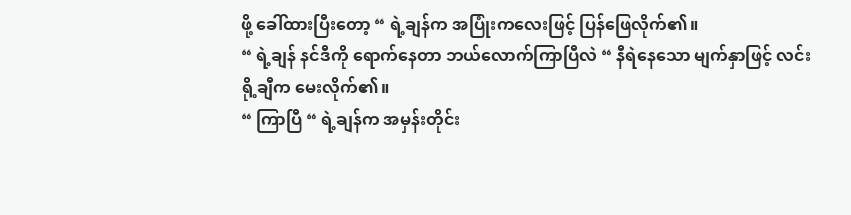ဖို့ ခေါ်ထားပြီးတော့ “ ရဲ့ချန်က အပြုံးကလေးဖြင့် ပြန်ဖြေလိုက်၏။
“ ရဲ့ချန် နင်ဒီကို ရောက်နေတာ ဘယ်လောက်ကြာပြီလဲ “ နီရဲနေသော မျက်နှာဖြင့် လင်းရို့ချီက မေးလိုက်၏။
“ ကြာပြီ “ ရဲ့ချန်က အမှန်းတိုင်း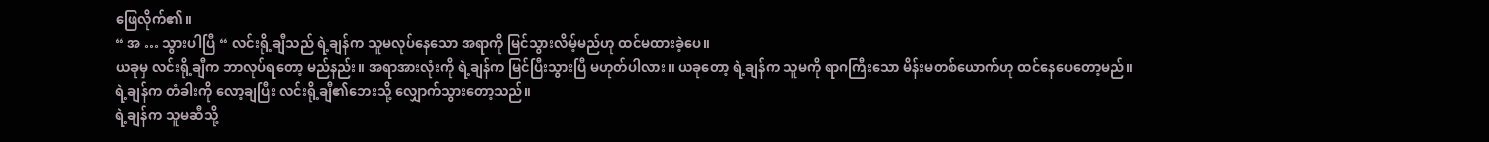ဖြေလိုက်၏။
“ အ … သွားပါပြီ “ လင်းရို့ချီသည် ရဲ့ချန်က သူမလုပ်နေသော အရာကို မြင်သွားလိမ့်မည်ဟု ထင်မထားခဲ့ပေ။
ယခုမှ လင်းရို့ချီက ဘာလုပ်ရတော့ မည်နည်း။ အရာအားလုံးကို ရဲ့ချန်က မြင်ပြီးသွားပြီ မဟုတ်ပါလား။ ယခုတော့ ရဲ့ချန်က သူမကို ရာဂကြီးသော မိန်းမတစ်ယောက်ဟု ထင်နေပေတော့မည်။
ရဲ့ချန်က တံခါးကို လော့ချပြီး လင်းရို့ချီ၏ဘေးသို့ လျှောက်သွားတော့သည်။
ရဲ့ချန်က သူမဆီသို့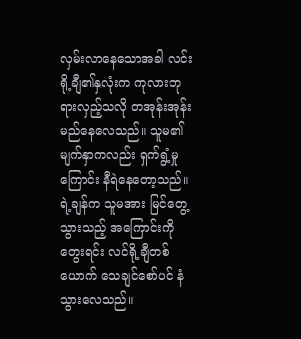လှမ်းလာနေသောအခါ လင်းရို့ချီ၏နှလုံးက ကုလားဘုရားလှည့်သလို တအုန်းအုန်း မည်နေလေသည်။ သူမ၏မျက်နှာကလည်း ရှက်ရွံ့မှုကြောင်း နီရဲနေတော့သည်။ ရဲ့ချန်က သူမအား မြင်တွေ့သွားသည့် အကြောင်းကို တွေးရင်း လင်ရို့ချီတစ်ယောက် သေချင်စော်ပင် နံသွားလေသည်။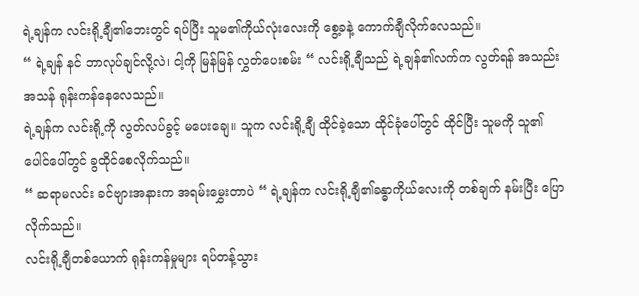ရဲ့ချန်က လင်းရို့ချီ၏ဘေးတွင် ရပ်ပြီး သူမ၏ကိုယ်လုံးလေးကို စွေ့ခနဲ့ ကောက်ချီလိုက်လေသည်။
“ ရဲ့ချန် နင် ဘာလုပ်ချင်လို့လဲ၊ ငါ့ကို မြန်မြန် လွှတ်ပေးစမ်း “ လင်းရို့ချီသည် ရဲ့ချန်၏လက်က လွတ်ရန် အသည်းအသန် ရုန်းကန်နေလေသည်။
ရဲ့ချန်က လင်းရို့ကို လွတ်လပ်ခွင့် မပေးချေ။ သူက လင်းရို့ချီ ထိုင်ခဲ့သော ထိုင်ခုံပေါ်တွင် ထိုင်ပြီး သူမကို သူ၏ပေါင်ပေါ်တွင် ခွထိုင်စေလိုက်သည်။
“ ဆရာမလင်း ခင်ဗျားအနားက အရမ်းမွှေးတာပဲ “ ရဲ့ချန်က လင်းရို့ချီ၏ခန္ဓာကိုယ်လေးကို တစ်ချက် နမ်းပြီး ပြောလိုက်သည်။
လင်းရို့ချီတစ်ယောက် ရုန်းကန်မှုများ ရပ်တန့်သွား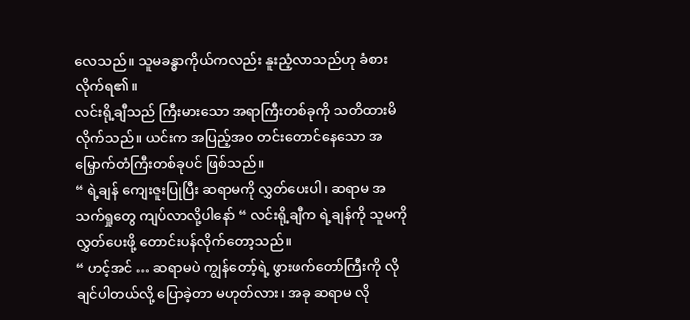လေသည်။ သူမခန္ဓာကိုယ်ကလည်း နူးညံ့လာသည်ဟု ခံစားလိုက်ရ၏။
လင်းရို့ချီသည် ကြီးမားသော အရာကြီးတစ်ခုကို သတိထားမိလိုက်သည်။ ယင်းက အပြည့်အ၀ တင်းတောင်နေသော အမြှောက်တံကြီးတစ်ခုပင် ဖြစ်သည်။
“ ရဲ့ချန် ကျေးဇူးပြုပြီး ဆရာမကို လွှတ်ပေးပါ၊ ဆရာမ အသက်ရှုတွေ ကျပ်လာလို့ပါနော် “ လင်းရို့ချီက ရဲ့ချန်ကို သူမကို လွှတ်ပေးဖို့ တောင်းပန်လိုက်တော့သည်။
“ ဟင့်အင် … ဆရာမပဲ ကျွန်တော့်ရဲ့ ဖွားဖက်တော်ကြီးကို လိုချင်ပါတယ်လို့ ပြောခဲ့တာ မဟုတ်လား၊ အခု ဆရာမ လို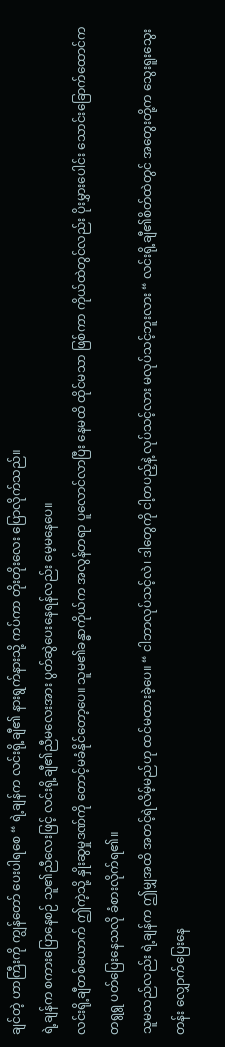ချင်တဲ့ ဟာကြီးကို ကျွန်တော် ပေးပါရစေ “ ရဲ့ချန်က လင်းရို့ချီ၏ နားရွက်နားသို့ ကပ်ကာ တိုးတိုးလေး ပြောလိုက်သည်။
ရဲ့ချန်က စကားပြောနေစဉ် သူ၏ညီလေးဖြင့် လင်းရို့ချီ၏ညီမလေးအား ပွတ်ဆွဲပေးနေရန်လည်း မေ့မနေပေ။
လင်းရို့ချီတစ်ယောက် ဤကဲ့သို့ နှိုးဆွမှုဒဏ်ကို တောင့်မခံနိုင်တော့ပေ။ သူမ၏ခန္ဓာကိုယ်က အလွန်တရာ ပူလောင်လာပြီး နေမထိ ထိုင်မသာ ဖြစ်ကာ ကိုယ်ထဲတွင်လည်း ပိုးမွှားပေါင်း သောင်းခြောက်ထောင်က တရွရွ ပတ်ပြေးနေသလို ခံစားလိုက်ရ၏။
သူမသည်လည်း ရဲ့ချန်က ဤမျှအထိ အတင့်ရဲလိမ့်မည်ဟု ထင်မထားခဲ့ပေ။ “ ငါဘာလုပ်သင့်လဲ၊ ဒါတွေကို ငါ့တပည့်နဲ့ လုပ်သင့်လား မလုပ်သင့်ဘူးလား “ လင်းရို့ချီ၏စိတ်ထဲတွင် အတွေးတို့က သွေးရူးသွေးတန်း လျှောက်ပြေးနေ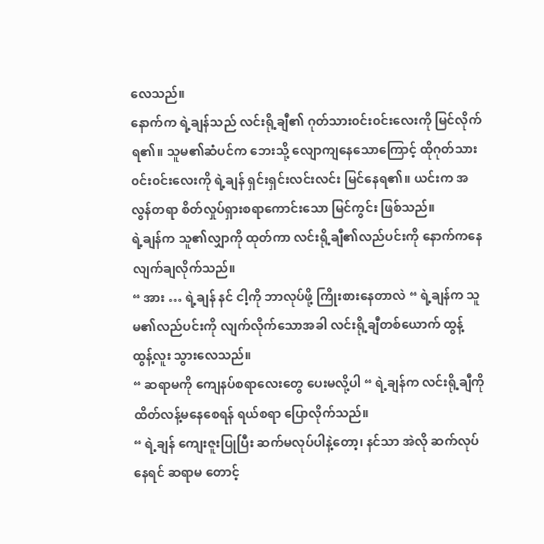လေသည်။
နောက်က ရဲ့ချန်သည် လင်းရို့ချီ၏ ဂုတ်သား၀င်း၀င်းလေးကို မြင်လိုက်ရ၏။ သူမ၏ဆံပင်က ဘေးသို့ လျောကျနေသောကြောင့် ထိုဂုတ်သား ၀င်း၀င်းလေးကို ရဲ့ချန် ရှင်းရှင်းလင်းလင်း မြင်နေရ၏။ ယင်းက အလွန်တရာ စိတ်လှုပ်ရှားစရာကောင်းသော မြင်ကွင်း ဖြစ်သည်။
ရဲ့ချန်က သူ၏လျှာကို ထုတ်ကာ လင်းရို့ချီ၏လည်ပင်းကို နောက်ကနေ လျက်ချလိုက်သည်။
“ အား … ရဲ့ချန် နင် ငါ့ကို ဘာလုပ်ဖို့ ကြိုးစားနေတာလဲ “ ရဲ့ချန်က သူမ၏လည်ပင်းကို လျက်လိုက်သောအခါ လင်းရို့ချီတစ်ယောက် ထွန့်ထွန့်လူး သွားလေသည်။
“ ဆရာမကို ကျေနပ်စရာလေးတွေ ပေးမလို့ပါ “ ရဲ့ချန်က လင်းရို့ချီကို ထိတ်လန့်မနေစေရန် ရယ်စရာ ပြောလိုက်သည်။
“ ရဲ့ချန် ကျေးဇူးပြုပြီး ဆက်မလုပ်ပါနဲ့တော့၊ နင်သာ အဲလို ဆက်လုပ်နေရင် ဆရာမ တောင့်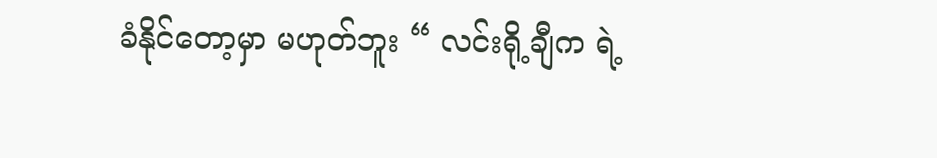ခံနိုင်တော့မှာ မဟုတ်ဘူး “ လင်းရို့ချီက ရဲ့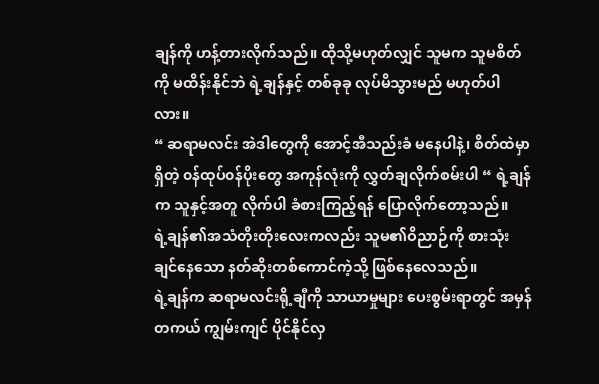ချန်ကို ဟန့်တားလိုက်သည်။ ထိုသို့မဟုတ်လျှင် သူမက သူမစိတ်ကို မထိန်းနိုင်ဘဲ ရဲ့ချန်နှင့် တစ်ခုခု လုပ်မိသွားမည် မဟုတ်ပါလား။
“ ဆရာမလင်း အဲဒါတွေကို အောင့်အီသည်းခံ မနေပါနဲ့၊ စိတ်ထဲမှာ ရှိတဲ့ ၀န်ထုပ်၀န်ပိုးတွေ အကုန်လုံးကို လွှတ်ချလိုက်စမ်းပါ “ ရဲ့ချန်က သူနှင့်အတူ လိုက်ပါ ခံစားကြည့်ရန် ပြောလိုက်တော့သည်။
ရဲ့ချန်၏အသံတိုးတိုးလေးကလည်း သူမ၏ဝိညာဉ်ကို စားသုံးချင်နေသော နတ်ဆိုးတစ်ကောင်ကဲ့သို့ ဖြစ်နေလေသည်။
ရဲ့ချန်က ဆရာမလင်းရို့ချီကို သာယာမှုများ ပေးစွမ်းရာတွင် အမှန်တကယ် ကျွမ်းကျင် ပိုင်နိုင်လှ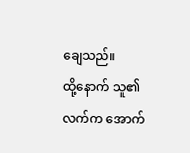ချေသည်။
ထို့နောက် သူ၏လက်က အောက်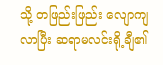သို့ တဖြည်းဖြည်း လျောကျလာပြီး ဆရာမလင်းရို့ချီ၏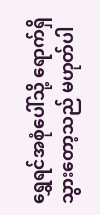ရွှေရင်အစုံပေါ်သို့ ရောက်ရှိသွားတော့သည် မဟုတ်ပါ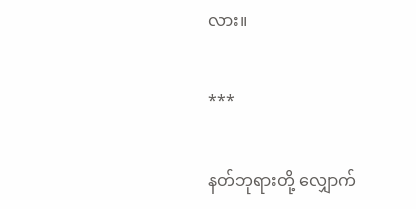လား။

***

နတ်ဘုရားတို့ လျှောက်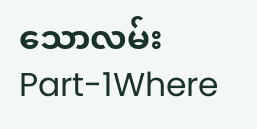သောလမ်း Part-1Where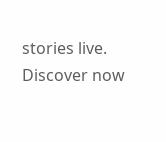stories live. Discover now